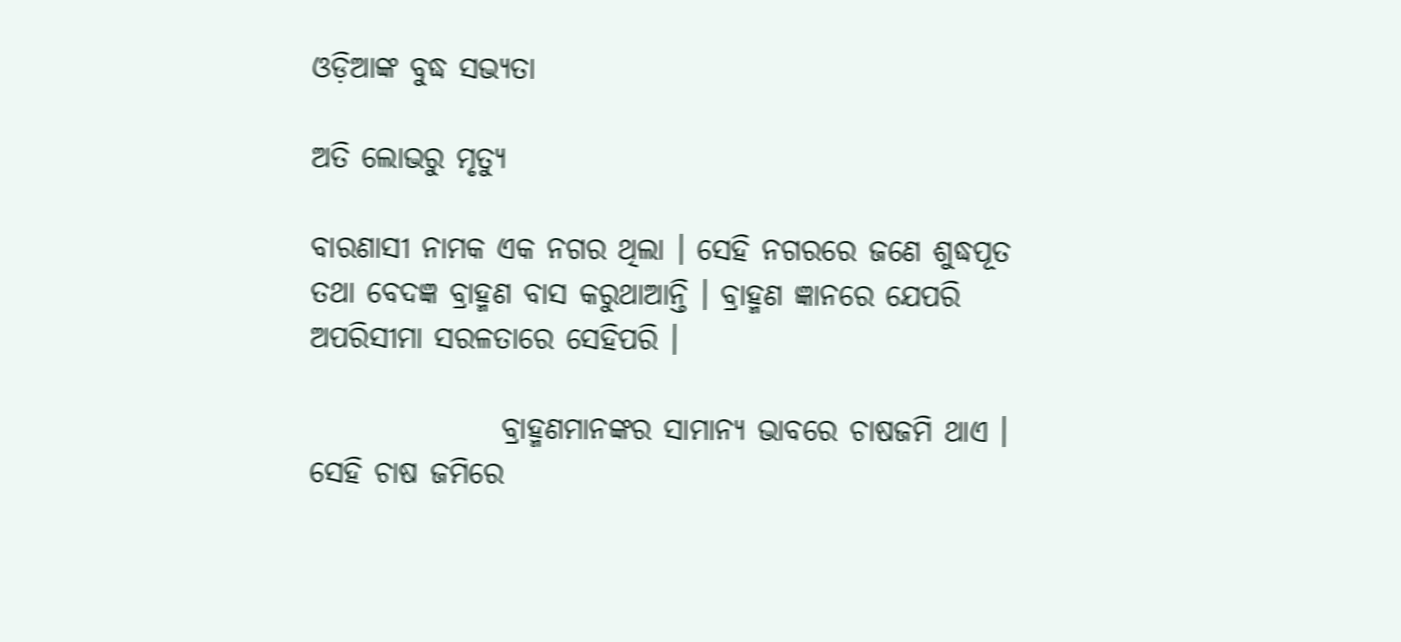ଓଡ଼ିଆଙ୍କ ବୁଦ୍ଧ ସଭ୍ୟତା

ଅତି ଲୋଭରୁ ମୃତ୍ୟୁ

ବାରଣାସୀ ନାମକ ଏକ ନଗର ଥିଲା । ସେହି ନଗରରେ ଜଣେ ଶୁଦ୍ଧପୂତ ତଥା ବେଦଜ୍ଞ ବ୍ରାହ୍ମଣ ବାସ କରୁଥାଆନ୍ତି । ବ୍ରାହ୍ମଣ ଜ୍ଞାନରେ ଯେପରି ଅପରିସୀମା ସରଳତାରେ ସେହିପରି ।

                ବ୍ରାହ୍ମଣମାନଙ୍କର ସାମାନ୍ୟ ଭାବରେ ଚାଷଜମି ଥାଏ । ସେହି ଚାଷ ଜମିରେ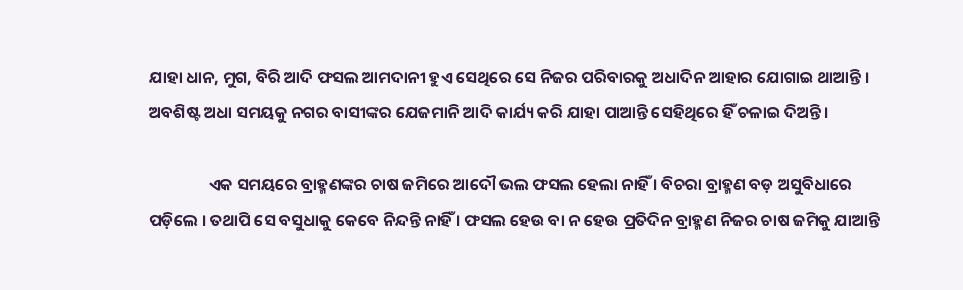ଯାହା ଧାନ, ମୁଗ, ବିରି ଆଦି ଫସଲ ଆମଦାନୀ ହୁଏ ସେଥିରେ ସେ ନିଜର ପରିବାରକୁ ଅଧାଦିନ ଆହାର ଯୋଗାଇ ଥାଆନ୍ତି । ଅବଶିଷ୍ଟ ଅଧା ସମୟକୁ ନଗର ବାସୀଙ୍କର ଯେଜମାନି ଆଦି କାର୍ଯ୍ୟ କରି ଯାହା ପାଆନ୍ତି ସେହିଥିରେ ହିଁ ଚଳାଇ ଦିଅନ୍ତି ।

                ଏକ ସମୟରେ ବ୍ରାହ୍ମଣଙ୍କର ଚାଷ ଜମିରେ ଆଦୌ ଭଲ ଫସଲ ହେଲା ନାହିଁ । ବିଚରା ବ୍ରାହ୍ମଣ ବଡ଼ ଅସୁବିଧାରେ ପଡ଼ିଲେ । ତଥାପି ସେ ବସୁଧାକୁ କେବେ ନିନ୍ଦନ୍ତି ନାହିଁ । ଫସଲ ହେଉ ବା ନ ହେଉ ପ୍ରତିଦିନ ବ୍ରାହ୍ମଣ ନିଜର ଚାଷ ଜମିକୁ ଯାଆନ୍ତି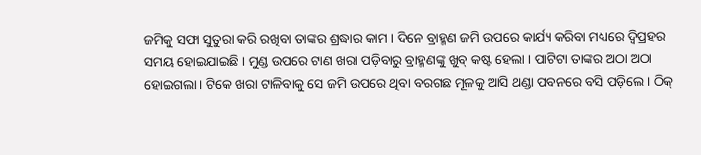ଜମିକୁ ସଫା ସୁତୁରା କରି ରଖିବା ତାଙ୍କର ଶ୍ରଦ୍ଧାର କାମ । ଦିନେ ବ୍ରାହ୍ମଣ ଜମି ଉପରେ କାର୍ଯ୍ୟ କରିବା ମଧ୍ୟରେ ଦ୍ୱିପ୍ରହର ସମୟ ହୋଇଯାଇଛି । ମୁଣ୍ଡ ଉପରେ ଟାଣ ଖରା ପଡ଼ିବାରୁ ବ୍ରାହ୍ମଣଙ୍କୁ ଖୁବ୍ କଷ୍ଟ ହେଲା । ପାଟିଟା ତାଙ୍କର ଅଠା ଅଠା ହୋଇଗଲା । ଟିକେ ଖରା ଟାଳିବାକୁ ସେ ଜମି ଉପରେ ଥିବା ବରଗଛ ମୂଳକୁ ଆସି ଥଣ୍ଡା ପବନରେ ବସି ପଡ଼ିଲେ । ଠିକ୍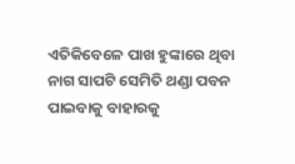ଏତିକିବେଳେ ପାଖ ହୁଙ୍କାରେ ଥିବା ନାଗ ସାପଟି ସେମିତି ଥଣ୍ଡା ପବନ ପାଇବାକୁ ବାହାରକୁ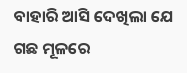ବାହାରି ଆସି ଦେଖିଲା ଯେ ଗଛ ମୂଳରେ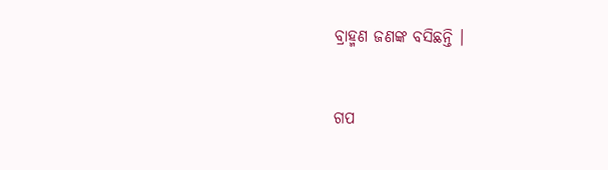ବ୍ରାହ୍ମଣ ଜଣଙ୍କ ବସିଛନ୍ତି ।


ଗପ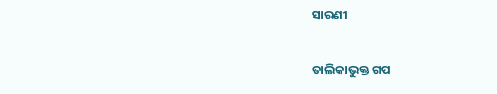ସାରଣୀ

ତାଲିକାଭୁକ୍ତ ଗପ